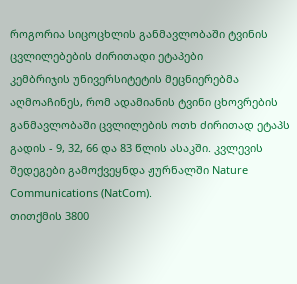როგორია სიცოცხლის განმავლობაში ტვინის ცვლილებების ძირითადი ეტაპები
კემბრიჯის უნივერსიტეტის მეცნიერებმა აღმოაჩინეს, რომ ადამიანის ტვინი ცხოვრების განმავლობაში ცვლილების ოთხ ძირითად ეტაპს გადის - 9, 32, 66 და 83 წლის ასაკში. კვლევის შედეგები გამოქვეყნდა ჟურნალში Nature Communications (NatCom).
თითქმის 3800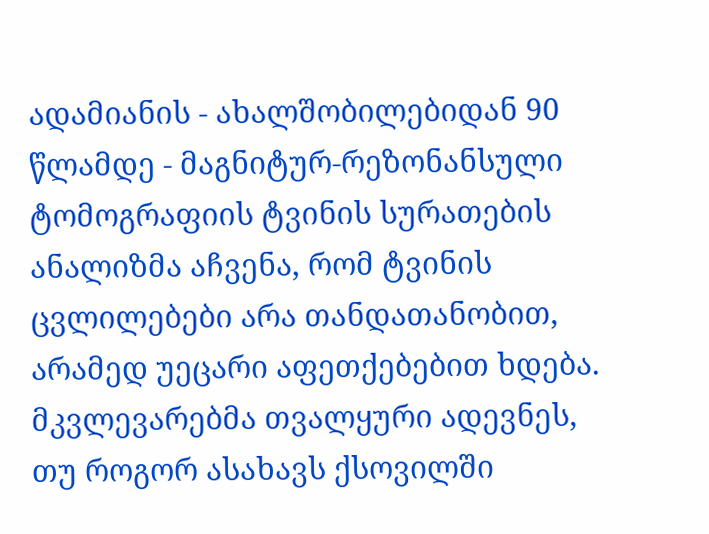ადამიანის - ახალშობილებიდან 90 წლამდე - მაგნიტურ-რეზონანსული ტომოგრაფიის ტვინის სურათების ანალიზმა აჩვენა, რომ ტვინის ცვლილებები არა თანდათანობით, არამედ უეცარი აფეთქებებით ხდება. მკვლევარებმა თვალყური ადევნეს, თუ როგორ ასახავს ქსოვილში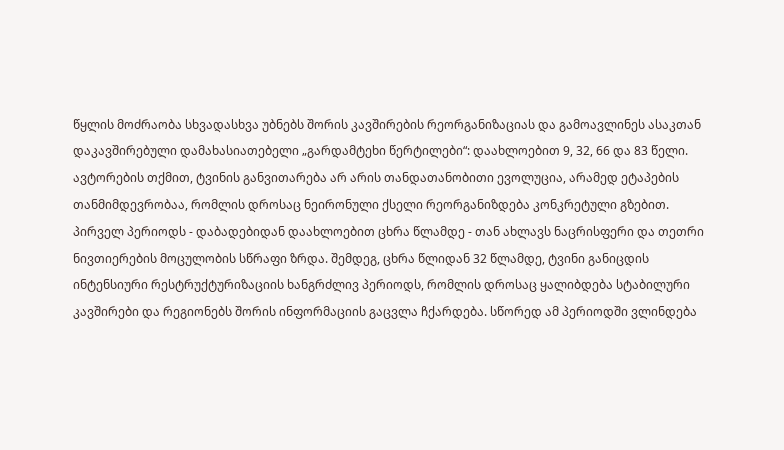წყლის მოძრაობა სხვადასხვა უბნებს შორის კავშირების რეორგანიზაციას და გამოავლინეს ასაკთან დაკავშირებული დამახასიათებელი „გარდამტეხი წერტილები“: დაახლოებით 9, 32, 66 და 83 წელი.
ავტორების თქმით, ტვინის განვითარება არ არის თანდათანობითი ევოლუცია, არამედ ეტაპების თანმიმდევრობაა, რომლის დროსაც ნეირონული ქსელი რეორგანიზდება კონკრეტული გზებით.
პირველ პერიოდს - დაბადებიდან დაახლოებით ცხრა წლამდე - თან ახლავს ნაცრისფერი და თეთრი ნივთიერების მოცულობის სწრაფი ზრდა. შემდეგ, ცხრა წლიდან 32 წლამდე, ტვინი განიცდის ინტენსიური რესტრუქტურიზაციის ხანგრძლივ პერიოდს, რომლის დროსაც ყალიბდება სტაბილური კავშირები და რეგიონებს შორის ინფორმაციის გაცვლა ჩქარდება. სწორედ ამ პერიოდში ვლინდება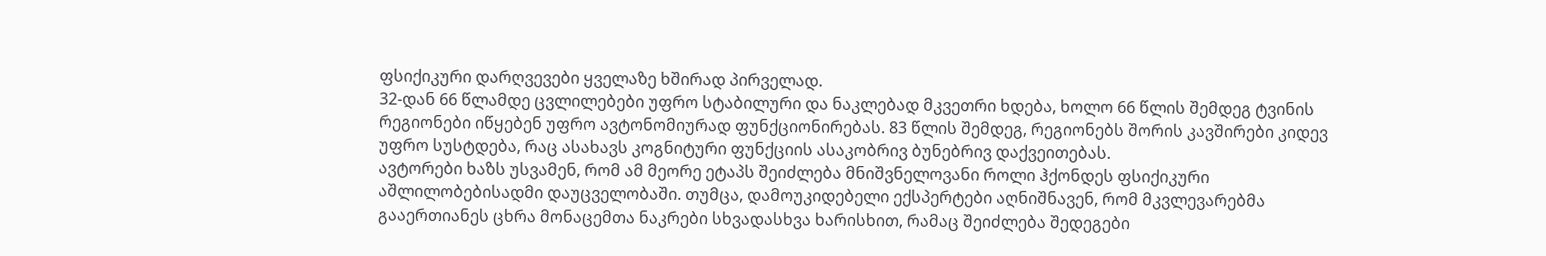ფსიქიკური დარღვევები ყველაზე ხშირად პირველად.
32-დან 66 წლამდე ცვლილებები უფრო სტაბილური და ნაკლებად მკვეთრი ხდება, ხოლო 66 წლის შემდეგ ტვინის რეგიონები იწყებენ უფრო ავტონომიურად ფუნქციონირებას. 83 წლის შემდეგ, რეგიონებს შორის კავშირები კიდევ უფრო სუსტდება, რაც ასახავს კოგნიტური ფუნქციის ასაკობრივ ბუნებრივ დაქვეითებას.
ავტორები ხაზს უსვამენ, რომ ამ მეორე ეტაპს შეიძლება მნიშვნელოვანი როლი ჰქონდეს ფსიქიკური აშლილობებისადმი დაუცველობაში. თუმცა, დამოუკიდებელი ექსპერტები აღნიშნავენ, რომ მკვლევარებმა გააერთიანეს ცხრა მონაცემთა ნაკრები სხვადასხვა ხარისხით, რამაც შეიძლება შედეგები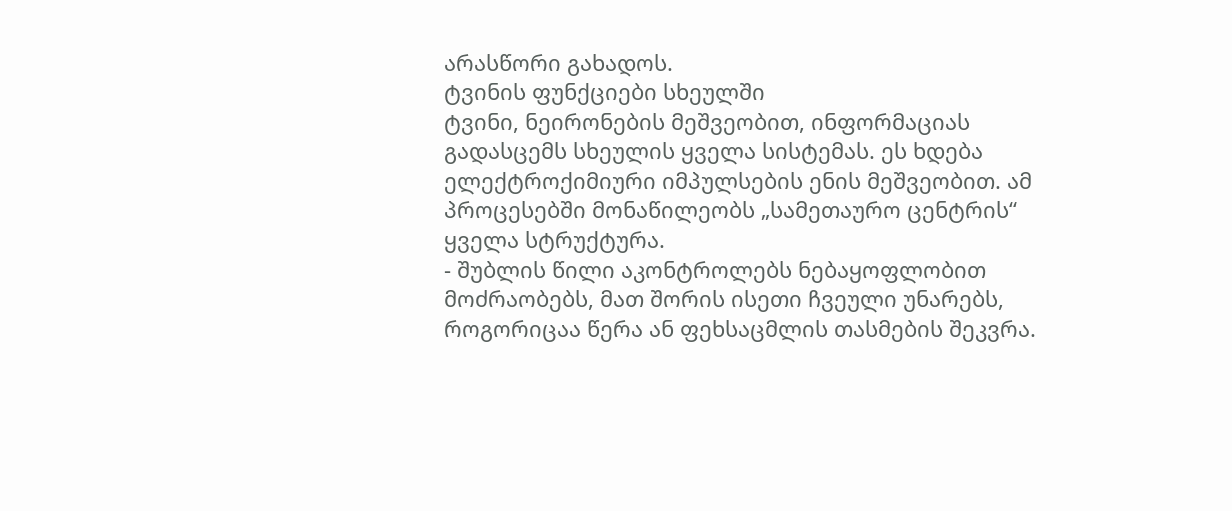არასწორი გახადოს.
ტვინის ფუნქციები სხეულში
ტვინი, ნეირონების მეშვეობით, ინფორმაციას გადასცემს სხეულის ყველა სისტემას. ეს ხდება ელექტროქიმიური იმპულსების ენის მეშვეობით. ამ პროცესებში მონაწილეობს „სამეთაურო ცენტრის“ ყველა სტრუქტურა.
- შუბლის წილი აკონტროლებს ნებაყოფლობით მოძრაობებს, მათ შორის ისეთი ჩვეული უნარებს, როგორიცაა წერა ან ფეხსაცმლის თასმების შეკვრა.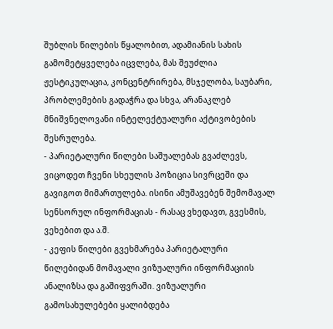შუბლის წილების წყალობით, ადამიანის სახის გამომეტყველება იცვლება, მას შეუძლია ჟესტიკულაცია, კონცენტრირება, მსჯელობა, საუბარი, პრობლემების გადაჭრა და სხვა, არანაკლებ მნიშვნელოვანი ინტელექტუალური აქტივობების შესრულება.
- პარიეტალური წილები საშუალებას გვაძლევს, ვიცოდეთ ჩვენი სხეულის პოზიცია სივრცეში და გავიგოთ მიმართულება. ისინი ამუშავებენ შემომავალ სენსორულ ინფორმაციას - რასაც ვხედავთ, გვესმის, ვეხებით და ა.შ.
- კეფის წილები გვეხმარება პარიეტალური წილებიდან მომავალი ვიზუალური ინფორმაციის ანალიზსა და გაშიფვრაში. ვიზუალური გამოსახულებები ყალიბდება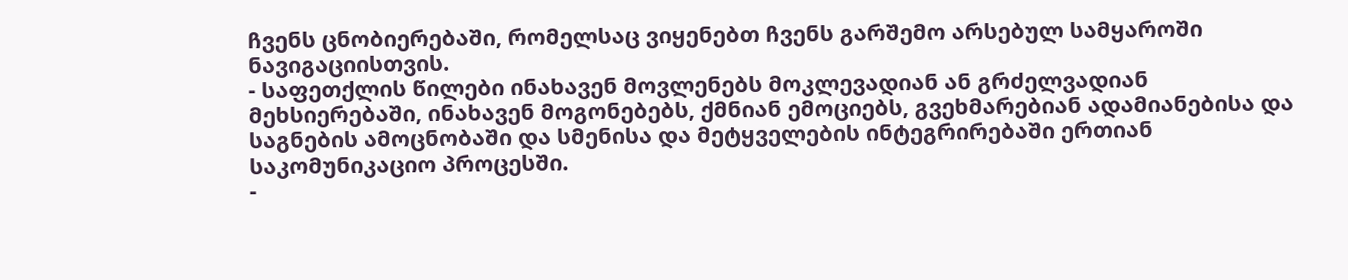ჩვენს ცნობიერებაში, რომელსაც ვიყენებთ ჩვენს გარშემო არსებულ სამყაროში ნავიგაციისთვის.
- საფეთქლის წილები ინახავენ მოვლენებს მოკლევადიან ან გრძელვადიან მეხსიერებაში, ინახავენ მოგონებებს, ქმნიან ემოციებს, გვეხმარებიან ადამიანებისა და საგნების ამოცნობაში და სმენისა და მეტყველების ინტეგრირებაში ერთიან საკომუნიკაციო პროცესში.
-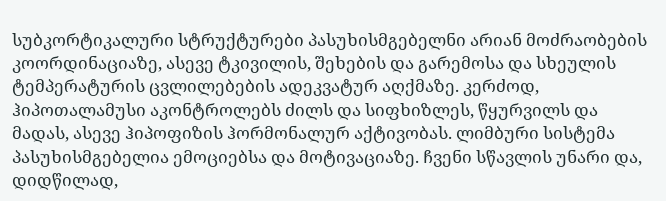სუბკორტიკალური სტრუქტურები პასუხისმგებელნი არიან მოძრაობების კოორდინაციაზე, ასევე ტკივილის, შეხების და გარემოსა და სხეულის ტემპერატურის ცვლილებების ადეკვატურ აღქმაზე. კერძოდ, ჰიპოთალამუსი აკონტროლებს ძილს და სიფხიზლეს, წყურვილს და მადას, ასევე ჰიპოფიზის ჰორმონალურ აქტივობას. ლიმბური სისტემა პასუხისმგებელია ემოციებსა და მოტივაციაზე. ჩვენი სწავლის უნარი და, დიდწილად,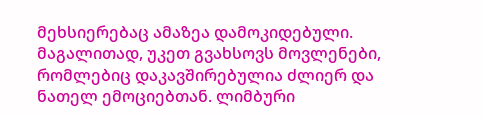მეხსიერებაც ამაზეა დამოკიდებული. მაგალითად, უკეთ გვახსოვს მოვლენები, რომლებიც დაკავშირებულია ძლიერ და ნათელ ემოციებთან. ლიმბური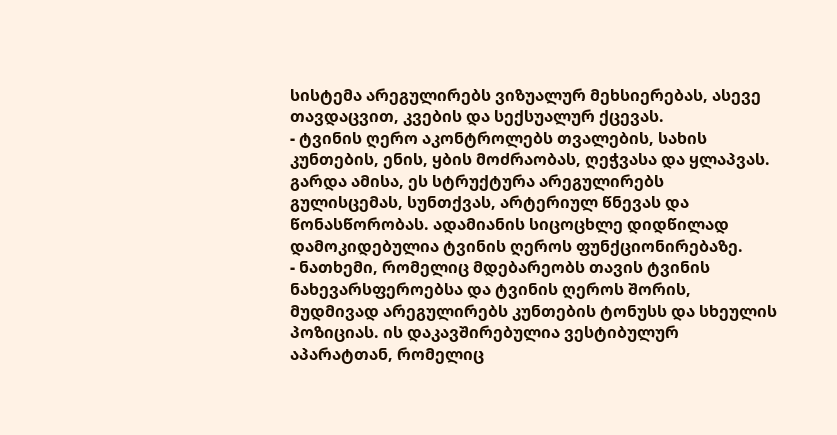სისტემა არეგულირებს ვიზუალურ მეხსიერებას, ასევე თავდაცვით, კვების და სექსუალურ ქცევას.
- ტვინის ღერო აკონტროლებს თვალების, სახის კუნთების, ენის, ყბის მოძრაობას, ღეჭვასა და ყლაპვას. გარდა ამისა, ეს სტრუქტურა არეგულირებს გულისცემას, სუნთქვას, არტერიულ წნევას და წონასწორობას. ადამიანის სიცოცხლე დიდწილად დამოკიდებულია ტვინის ღეროს ფუნქციონირებაზე.
- ნათხემი, რომელიც მდებარეობს თავის ტვინის ნახევარსფეროებსა და ტვინის ღეროს შორის, მუდმივად არეგულირებს კუნთების ტონუსს და სხეულის პოზიციას. ის დაკავშირებულია ვესტიბულურ აპარატთან, რომელიც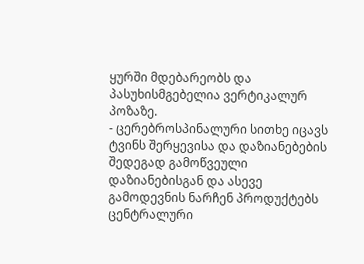ყურში მდებარეობს და პასუხისმგებელია ვერტიკალურ პოზაზე.
- ცერებროსპინალური სითხე იცავს ტვინს შერყევისა და დაზიანებების შედეგად გამოწვეული დაზიანებისგან და ასევე გამოდევნის ნარჩენ პროდუქტებს ცენტრალური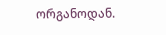ორგანოდან.